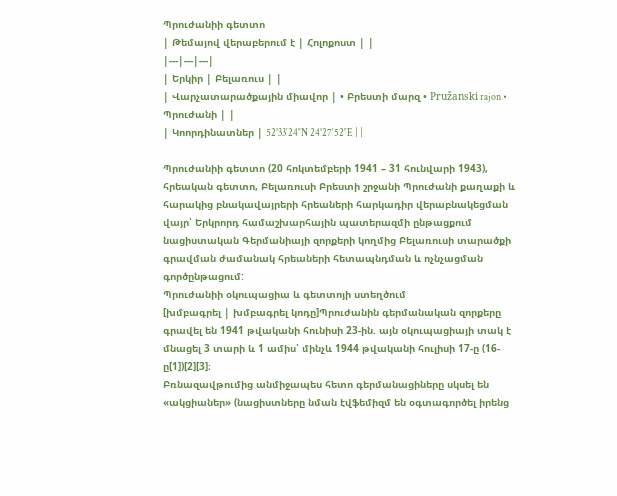Պրուժանիի գետտո
| Թեմայով վերաբերում է | Հոլոքոստ | |
|---|---|---|
| Երկիր | Բելառուս | |
| Վարչատարածքային միավոր | • Բրեստի մարզ • Pružanski rajon • Պրուժանի | |
| Կոորդինատներ | 52°33′24″N 24°27′52″E | |

Պրուժանիի գետտո (20 հոկտեմբերի 1941 – 31 հունվարի 1943), հրեական գետտո, Բելառուսի Բրեստի շրջանի Պրուժանի քաղաքի և հարակից բնակավայրերի հրեաների հարկադիր վերաբնակեցման վայր՝ Երկրորդ համաշխարհային պատերազմի ընթացքում նացիստական Գերմանիայի զորքերի կողմից Բելառուսի տարածքի գրավման ժամանակ հրեաների հետապնդման և ոչնչացման գործընթացում:
Պրուժանիի օկուպացիա և գետտոյի ստեղծում
[խմբագրել | խմբագրել կոդը]Պրուժանին գերմանական զորքերը գրավել են 1941 թվականի հունիսի 23-ին. այն օկուպացիայի տակ է մնացել 3 տարի և 1 ամիս՝ մինչև 1944 թվականի հուլիսի 17-ը (16-ը[1])[2][3]։
Բռնազավթումից անմիջապես հետո գերմանացիները սկսել են «ակցիաներ» (նացիստները նման էվֆեմիզմ են օգտագործել իրենց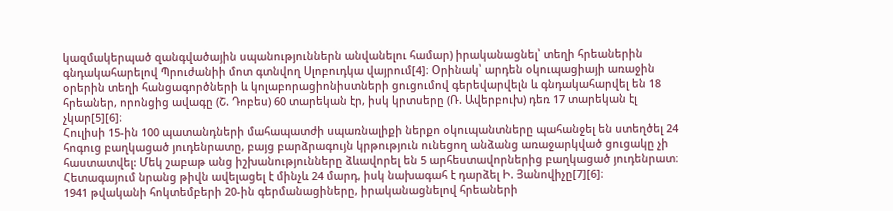կազմակերպած զանգվածային սպանություններն անվանելու համար) իրականացնել՝ տեղի հրեաներին գնդակահարելով Պրուժանիի մոտ գտնվող Սլոբուդկա վայրում[4]։ Օրինակ՝ արդեն օկուպացիայի առաջին օրերին տեղի հանցագործների և կոլաբորացիոնիստների ցուցումով գերեվարվելն և գնդակահարվել են 18 հրեաներ, որոնցից ավագը (Շ. Դոբես) 60 տարեկան էր, իսկ կրտսերը (Ռ. Ավերբուխ) դեռ 17 տարեկան էլ չկար[5][6]։
Հուլիսի 15-ին 100 պատանդների մահապատժի սպառնալիքի ներքո օկուպանտները պահանջել են ստեղծել 24 հոգուց բաղկացած յուդենրատը, բայց բարձրագույն կրթություն ունեցող անձանց առաջարկված ցուցակը չի հաստատվել: Մեկ շաբաթ անց իշխանությունները ձևավորել են 5 արհեստավորներից բաղկացած յուդենրատ։ Հետագայում նրանց թիվն ավելացել է մինչև 24 մարդ, իսկ նախագահ է դարձել Ի. Յանովիչը[7][6]։
1941 թվականի հոկտեմբերի 20-ին գերմանացիները, իրականացնելով հրեաների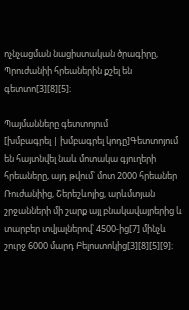ոչնչացման նացիստական ծրագիրը, Պրուժանիի հրեաներին քշել են գետտո[3][8][5]։

Պայմանները գետտոյում
[խմբագրել | խմբագրել կոդը]Գետտոյում են հայտնվել նաև մոտակա գյուղերի հրեաները, այդ թվում՝ մոտ 2000 հրեաներ Ռուժանիից, Շերեշևոյից, արևմտյան շրջանների մի շարք այլ բնակավայրերից և տարբեր տվյալներով՝ 4500-ից[7] մինչև շուրջ 6000 մարդ Բելոստոկից[3][8][5][9]։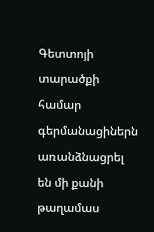Գետտոյի տարածքի համար գերմանացիներն առանձնացրել են մի քանի թաղամաս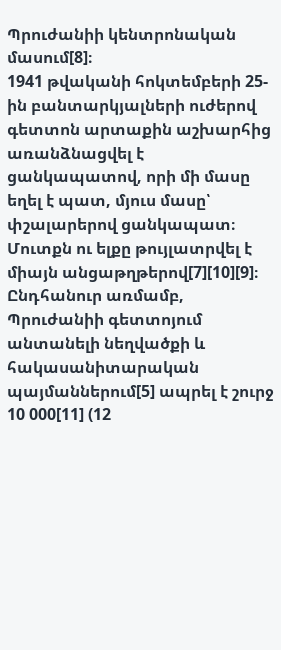Պրուժանիի կենտրոնական մասում[8]։
1941 թվականի հոկտեմբերի 25-ին բանտարկյալների ուժերով գետտոն արտաքին աշխարհից առանձնացվել է ցանկապատով, որի մի մասը եղել է պատ, մյուս մասը՝ փշալարերով ցանկապատ։ Մուտքն ու ելքը թույլատրվել է միայն անցաթղթերով[7][10][9]։
Ընդհանուր առմամբ, Պրուժանիի գետտոյում անտանելի նեղվածքի և հակասանիտարական պայմաններում[5] ապրել է շուրջ 10 000[11] (12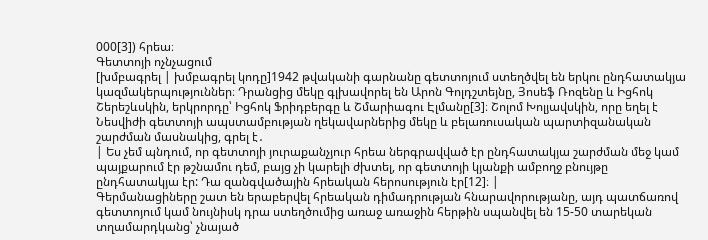000[3]) հրեա։
Գետտոյի ոչնչացում
[խմբագրել | խմբագրել կոդը]1942 թվականի գարնանը գետտոյում ստեղծվել են երկու ընդհատակյա կազմակերպություններ։ Դրանցից մեկը գլխավորել են Արոն Գոլդշտեյնը, Յոսեֆ Ռոզենը և Իցհոկ Շերեշևսկին, երկրորդը՝ Իցհոկ Ֆրիդբերգը և Շմարիագու Էլմանը[3]։ Շոլոմ Խոլյավսկին, որը եղել է Նեսվիժի գետտոյի ապստամբության ղեկավարներից մեկը և բելառուսական պարտիզանական շարժման մասնակից, գրել է․
| Ես չեմ պնդում, որ գետտոյի յուրաքանչյուր հրեա ներգրավված էր ընդհատակյա շարժման մեջ կամ պայքարում էր թշնամու դեմ, բայց չի կարելի ժխտել, որ գետտոյի կյանքի ամբողջ բնույթը ընդհատակյա էր: Դա զանգվածային հրեական հերոսություն էր[12]։ |
Գերմանացիները շատ են երաբերվել հրեական դիմադրության հնարավորությանը, այդ պատճառով գետտոյում կամ նույնիսկ դրա ստեղծումից առաջ առաջին հերթին սպանվել են 15-50 տարեկան տղամարդկանց՝ չնայած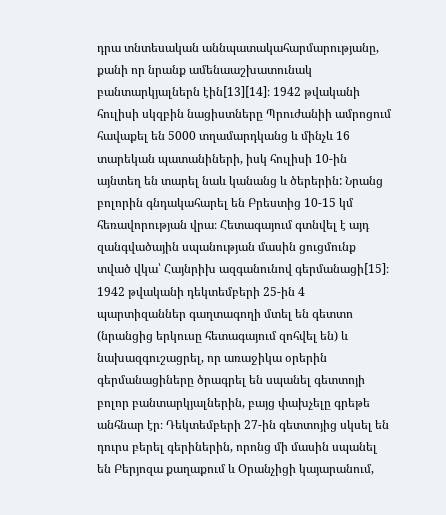դրա տնտեսական աննպատակահարմարությանը, քանի որ նրանք ամենաաշխատունակ բանտարկյալներն էին[13][14]։ 1942 թվականի հուլիսի սկզբին նացիստները Պրուժանիի ամրոցում հավաքել են 5000 տղամարդկանց և մինչև 16 տարեկան պատանիների, իսկ հուլիսի 10-ին այնտեղ են տարել նաև կանանց և ծերերին: Նրանց բոլորին գնդակահարել են Բրեստից 10-15 կմ հեռավորության վրա։ Հետագայում գտնվել է այդ զանգվածային սպանության մասին ցուցմունք տված վկա՝ Հայնրիխ ազգանունով գերմանացի[15]։
1942 թվականի դեկտեմբերի 25-ին 4 պարտիզաններ գաղտագողի մտել են գետտո (նրանցից երկուսը հետագայում զոհվել են) և նախազգուշացրել, որ առաջիկա օրերին գերմանացիները ծրագրել են սպանել գետտոյի բոլոր բանտարկյալներին, բայց փախչելը գրեթե անհնար էր։ Դեկտեմբերի 27-ին գետտոյից սկսել են դուրս բերել գերիներին, որոնց մի մասին սպանել են Բերյոզա քաղաքում և Օրանչիցի կայարանում,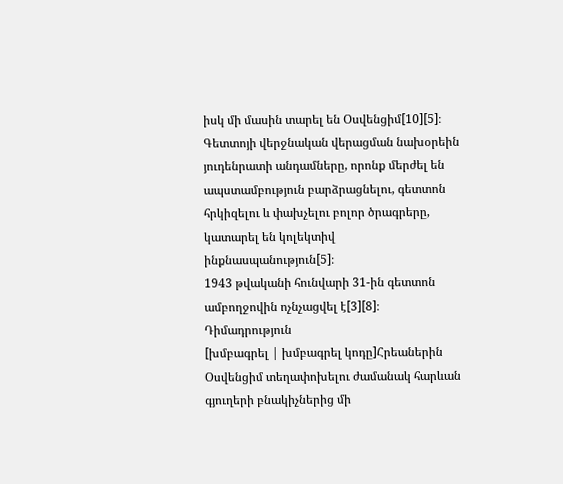իսկ մի մասին տարել են Օսվենցիմ[10][5]։
Գետտոյի վերջնական վերացման նախօրեին յուդենրատի անդամները, որոնք մերժել են ապստամբություն բարձրացնելու, գետտոն հրկիզելու և փախչելու բոլոր ծրագրերը, կատարել են կոլեկտիվ ինքնասպանություն[5]։
1943 թվականի հունվարի 31-ին գետտոն ամբողջովին ոչնչացվել է[3][8]։
Դիմադրություն
[խմբագրել | խմբագրել կոդը]Հրեաներին Օսվենցիմ տեղափոխելու ժամանակ հարևան գյուղերի բնակիչներից մի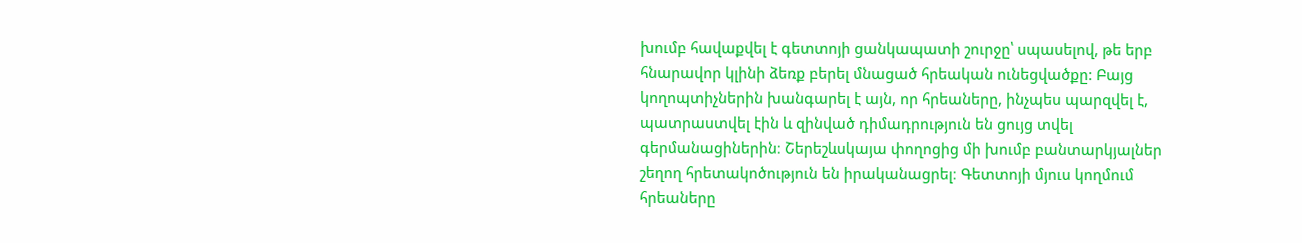խումբ հավաքվել է գետտոյի ցանկապատի շուրջը՝ սպասելով, թե երբ հնարավոր կլինի ձեռք բերել մնացած հրեական ունեցվածքը: Բայց կողոպտիչներին խանգարել է այն, որ հրեաները, ինչպես պարզվել է, պատրաստվել էին և զինված դիմադրություն են ցույց տվել գերմանացիներին։ Շերեշևսկայա փողոցից մի խումբ բանտարկյալներ շեղող հրետակոծություն են իրականացրել։ Գետտոյի մյուս կողմում հրեաները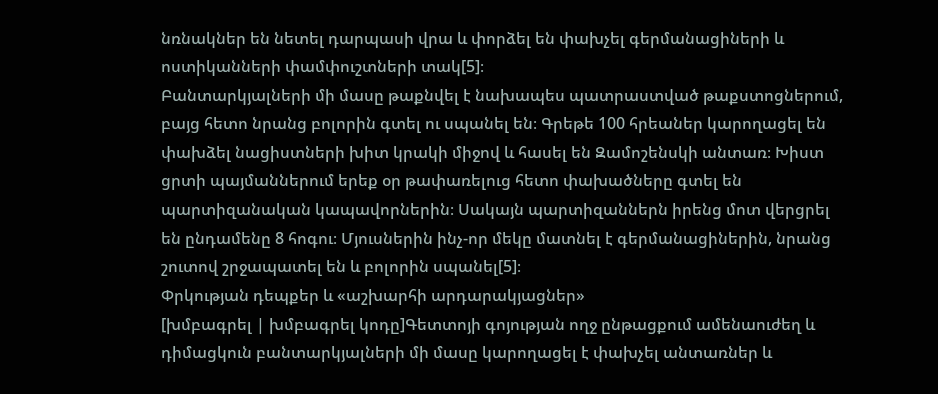նռնակներ են նետել դարպասի վրա և փորձել են փախչել գերմանացիների և ոստիկանների փամփուշտների տակ[5]։
Բանտարկյալների մի մասը թաքնվել է նախապես պատրաստված թաքստոցներում, բայց հետո նրանց բոլորին գտել ու սպանել են։ Գրեթե 100 հրեաներ կարողացել են փախձել նացիստների խիտ կրակի միջով և հասել են Զամոշենսկի անտառ։ Խիստ ցրտի պայմաններում երեք օր թափառելուց հետո փախածները գտել են պարտիզանական կապավորներին։ Սակայն պարտիզաններն իրենց մոտ վերցրել են ընդամենը 8 հոգու։ Մյուսներին ինչ-որ մեկը մատնել է գերմանացիներին, նրանց շուտով շրջապատել են և բոլորին սպանել[5]։
Փրկության դեպքեր և «աշխարհի արդարակյացներ»
[խմբագրել | խմբագրել կոդը]Գետտոյի գոյության ողջ ընթացքում ամենաուժեղ և դիմացկուն բանտարկյալների մի մասը կարողացել է փախչել անտառներ և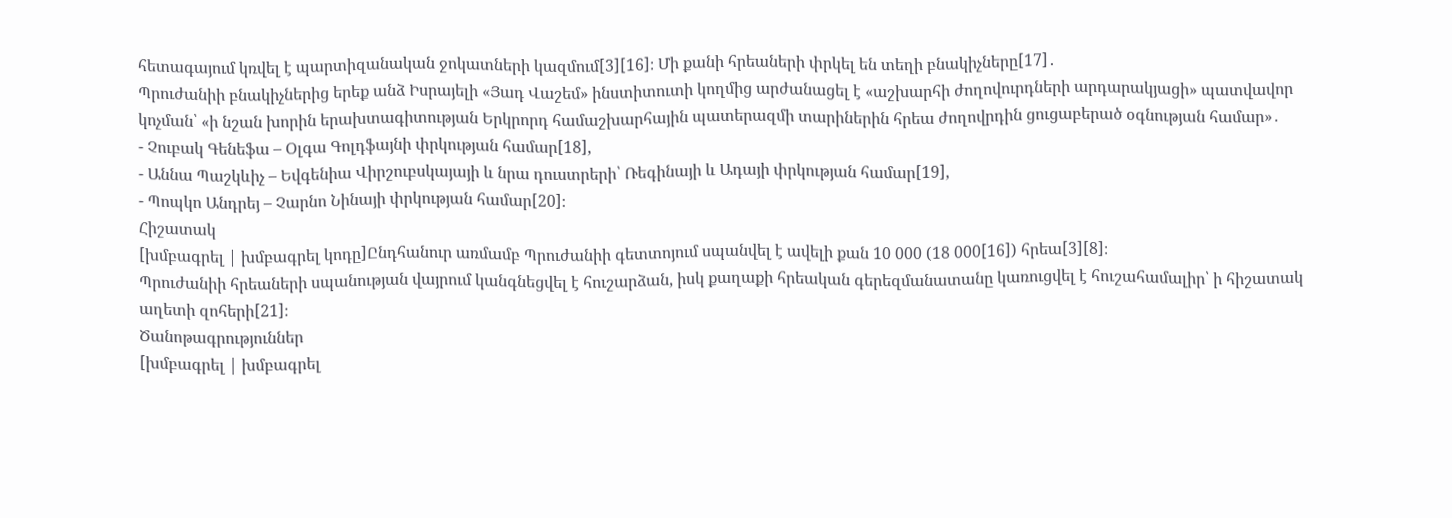հետագայում կռվել է պարտիզանական ջոկատների կազմում[3][16]։ Մի քանի հրեաների փրկել են տեղի բնակիչները[17]․
Պրուժանիի բնակիչներից երեք անձ Իսրայելի «Յադ Վաշեմ» ինստիտուտի կողմից արժանացել է «աշխարհի ժողովուրդների արդարակյացի» պատվավոր կոչման՝ «ի նշան խորին երախտագիտության Երկրորդ համաշխարհային պատերազմի տարիներին հրեա ժողովրդին ցուցաբերած օգնության համար»․
- Չուբակ Գենեֆա – Օլգա Գոլդֆայնի փրկության համար[18],
- Աննա Պաշկևիչ – Եվգենիա Վիրշուբսկայայի և նրա դուստրերի՝ Ռեգինայի և Ադայի փրկության համար[19],
- Պոպկո Անդրեյ – Չարնո Նինայի փրկության համար[20]։
Հիշատակ
[խմբագրել | խմբագրել կոդը]Ընդհանուր առմամբ Պրուժանիի գետտոյում սպանվել է ավելի քան 10 000 (18 000[16]) հրեա[3][8]։
Պրուժանիի հրեաների սպանության վայրում կանգնեցվել է հուշարձան, իսկ քաղաքի հրեական գերեզմանատանը կառուցվել է հուշահամալիր՝ ի հիշատակ աղետի զոհերի[21]։
Ծանոթագրություններ
[խմբագրել | խմբագրել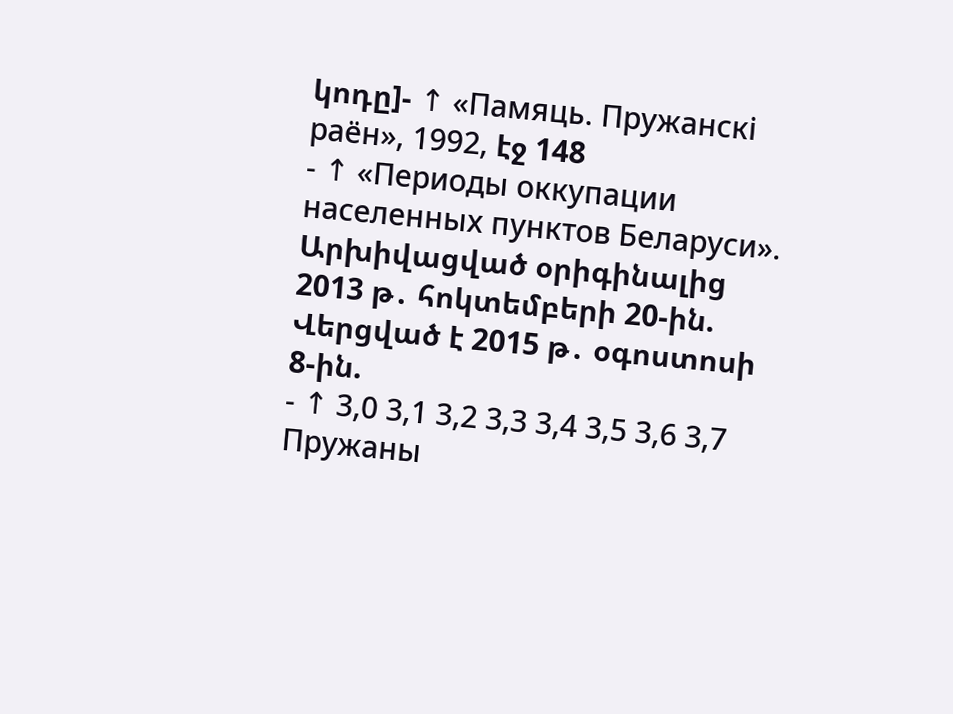կոդը]- ↑ «Памяць. Пружанскi раён», 1992, էջ 148
- ↑ «Периоды оккупации населенных пунктов Беларуси». Արխիվացված օրիգինալից 2013 թ․ հոկտեմբերի 20-ին. Վերցված է 2015 թ․ օգոստոսի 8-ին.
- ↑ 3,0 3,1 3,2 3,3 3,4 3,5 3,6 3,7 Пружаны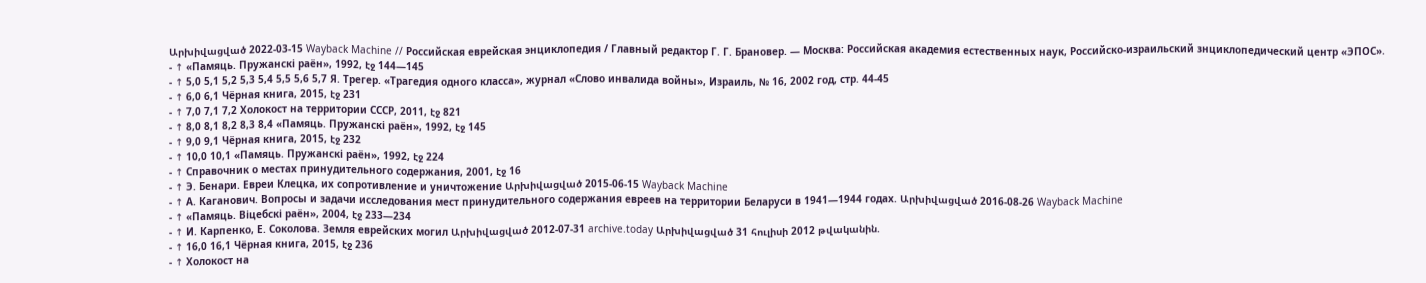Արխիվացված 2022-03-15 Wayback Machine // Российская еврейская энциклопедия / Главный редактор Г. Г. Брановер. — Москва: Российская академия естественных наук, Российско-израильский знциклопедический центр «ЭПОС».
- ↑ «Памяць. Пружанскi раён», 1992, էջ 144—145
- ↑ 5,0 5,1 5,2 5,3 5,4 5,5 5,6 5,7 Я. Трегер. «Трагедия одного класса», журнал «Слово инвалида войны», Израиль, № 16, 2002 год, стр. 44-45
- ↑ 6,0 6,1 Чёрная книга, 2015, էջ 231
- ↑ 7,0 7,1 7,2 Холокост на территории СССР, 2011, էջ 821
- ↑ 8,0 8,1 8,2 8,3 8,4 «Памяць. Пружанскi раён», 1992, էջ 145
- ↑ 9,0 9,1 Чёрная книга, 2015, էջ 232
- ↑ 10,0 10,1 «Памяць. Пружанскi раён», 1992, էջ 224
- ↑ Справочник о местах принудительного содержания, 2001, էջ 16
- ↑ Э. Бенари. Евреи Клецка, их сопротивление и уничтожение Արխիվացված 2015-06-15 Wayback Machine
- ↑ А. Каганович. Вопросы и задачи исследования мест принудительного содержания евреев на территории Беларуси в 1941—1944 годах. Արխիվացված 2016-08-26 Wayback Machine
- ↑ «Памяць. Віцебскi раён», 2004, էջ 233—234
- ↑ И. Карпенко, Е. Соколова. Земля еврейских могил Արխիվացված 2012-07-31 archive.today Արխիվացված 31 հուլիսի 2012 թվականին.
- ↑ 16,0 16,1 Чёрная книга, 2015, էջ 236
- ↑ Холокост на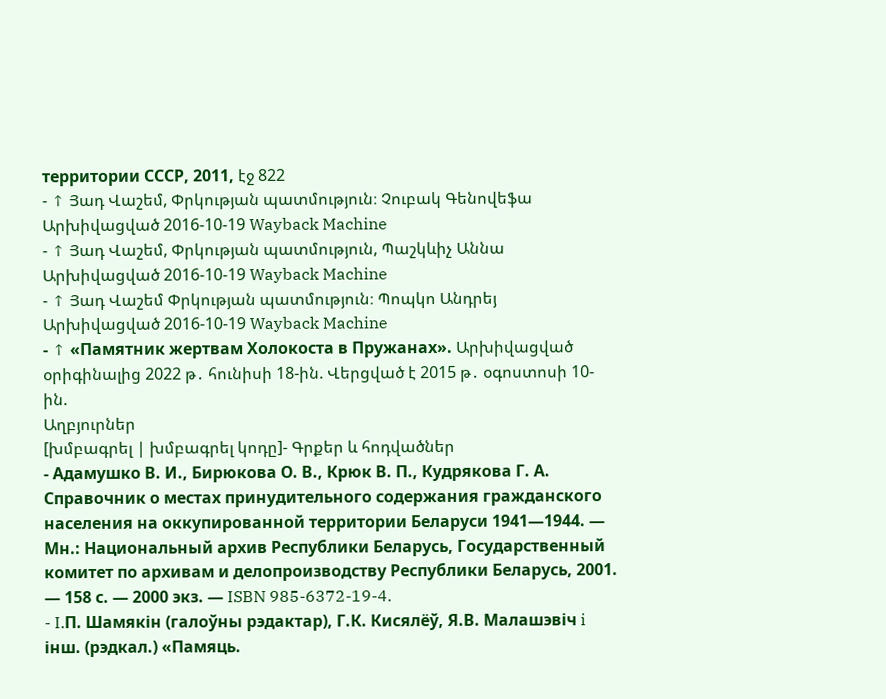территории СССР, 2011, էջ 822
- ↑ Յադ Վաշեմ, Փրկության պատմություն։ Չուբակ Գենովեֆա Արխիվացված 2016-10-19 Wayback Machine
- ↑ Յադ Վաշեմ, Փրկության պատմություն, Պաշկևիչ Աննա Արխիվացված 2016-10-19 Wayback Machine
- ↑ Յադ Վաշեմ Փրկության պատմություն։ Պոպկո Անդրեյ Արխիվացված 2016-10-19 Wayback Machine
- ↑ «Памятник жертвам Холокоста в Пружанах». Արխիվացված օրիգինալից 2022 թ․ հունիսի 18-ին. Վերցված է 2015 թ․ օգոստոսի 10-ին.
Աղբյուրներ
[խմբագրել | խմբագրել կոդը]- Գրքեր և հոդվածներ
- Адамушко В. И., Бирюкова О. В., Крюк В. П., Кудрякова Г. А. Справочник о местах принудительного содержания гражданского населения на оккупированной территории Беларуси 1941—1944. — Мн.: Национальный архив Республики Беларусь, Государственный комитет по архивам и делопроизводству Республики Беларусь, 2001. — 158 с. — 2000 экз. — ISBN 985-6372-19-4.
- I.П. Шамякін (галоўны рэдактар), Г.К. Кисялёў, Я.В. Малашэвіч i iнш. (рэдкал.) «Памяць.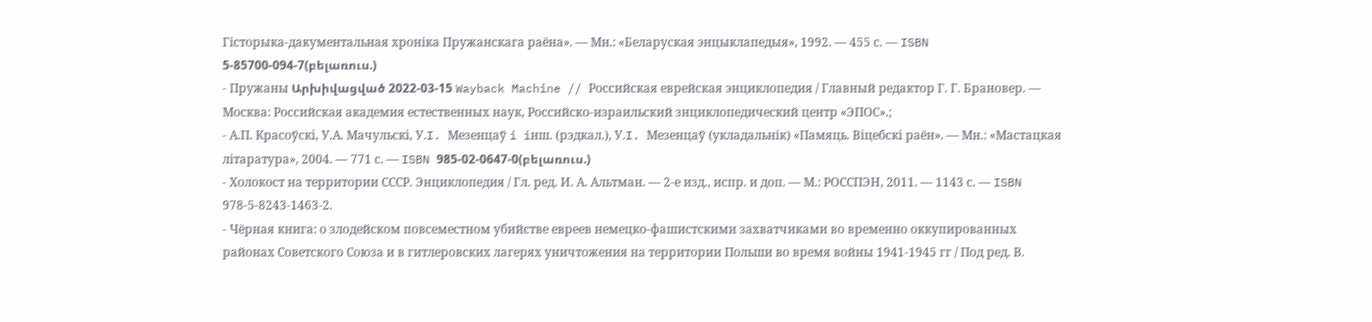Гісторыка-дакументальная хроніка Пружанскага раёна». — Мн.: «Беларуская энцыклапедыя», 1992. — 455 с. — ISBN 5-85700-094-7(բելառուս.)
- Пружаны Արխիվացված 2022-03-15 Wayback Machine // Российская еврейская энциклопедия / Главный редактор Г. Г. Брановер. — Москва: Российская академия естественных наук, Российско-израильский знциклопедический центр «ЭПОС».;
- А.П. Красоўскi, У.А. Мачульскi, У.I. Мезенцаў i iнш. (рэдкал.), У.I. Мезенцаў (укладальнік) «Памяць. Віцебскi раён». — Мн.: «Мастацкая літаратура», 2004. — 771 с. — ISBN 985-02-0647-0(բելառուս.)
- Холокост на территории СССР. Энциклопедия / Гл. ред. И. А. Альтман. — 2-е изд., испр. и доп. — М.: РОССПЭН, 2011. — 1143 с. — ISBN 978-5-8243-1463-2.
- Чёрная книга: о злодейском повсеместном убийстве евреев немецко-фашистскими захватчиками во временно оккупированных районах Советского Союза и в гитлеровских лагерях уничтожения на территории Польши во время войны 1941-1945 гг / Под ред. В.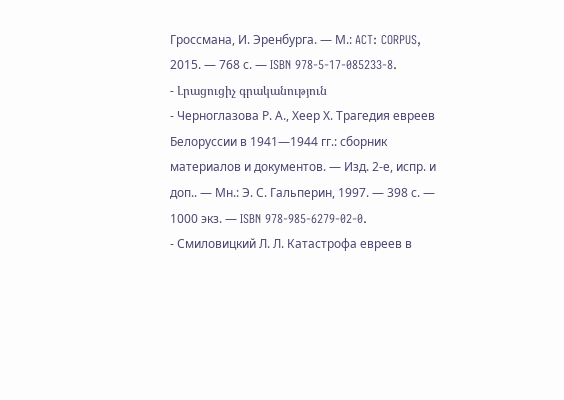Гроссмана, И. Эренбурга. — М.: ACT: CORPUS, 2015. — 768 с. — ISBN 978-5-17-085233-8.
- Լրացուցիչ գրականություն
- Черноглазова Р. А., Хеер Х. Трагедия евреев Белоруссии в 1941—1944 гг.: сборник материалов и документов. — Изд. 2-е, испр. и доп.. — Мн.: Э. С. Гальперин, 1997. — 398 с. — 1000 экз. — ISBN 978-985-6279-02-0.
- Смиловицкий Л. Л. Катастрофа евреев в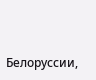Белоруссии,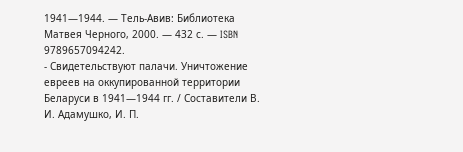1941—1944. — Тель-Авив: Библиотека Матвея Черного, 2000. — 432 с. — ISBN 9789657094242.
- Свидетельствуют палачи. Уничтожение евреев на оккупированной территории Беларуси в 1941—1944 гг. / Составители В. И. Адамушко, И. П.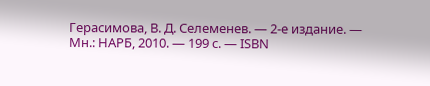Герасимова, В. Д. Селеменев. — 2-е издание. — Мн.: НАРБ, 2010. — 199 с. — ISBN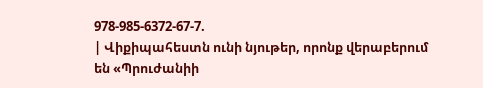978-985-6372-67-7.
| Վիքիպահեստն ունի նյութեր, որոնք վերաբերում են «Պրուժանիի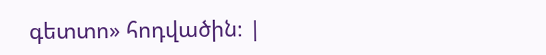գետտո» հոդվածին։ |